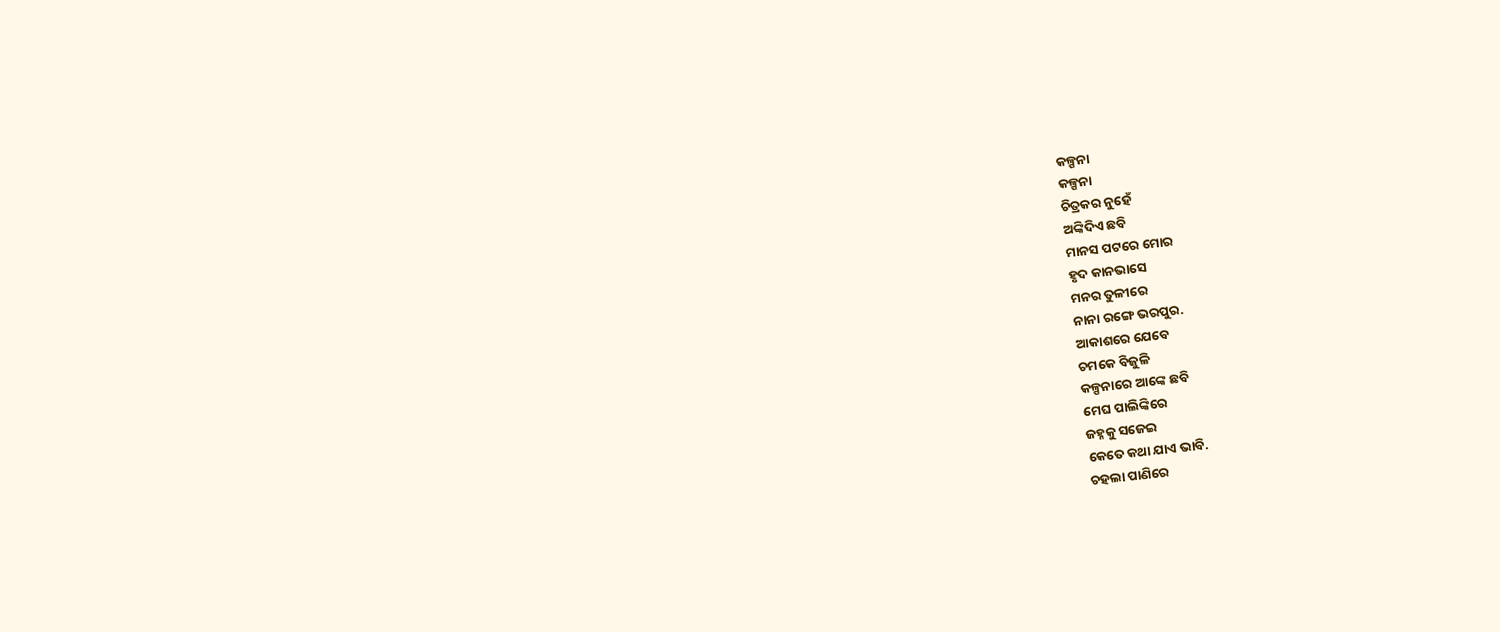କଳ୍ପନା
କଳ୍ପନା
ଚିତ୍ରକର ନୁହେଁ
ଅଙ୍କିଦିଏ ଛବି
ମାନସ ପଟରେ ମୋର
ହୃଦ କାନଭାସେ
ମନର ତୁଳୀରେ
ନାନା ରଙ୍ଗେ ଭରପୁର.
ଆକାଶରେ ଯେବେ
ଚମକେ ବିଜୁଳି
କଳ୍ପନାରେ ଆଙ୍କେ ଛବି
ମେଘ ପାଲିଙ୍କିରେ
ଜହ୍ନକୁ ସଜେଇ
କେତେ କଥା ଯାଏ ଭାବି.
ଚହଲା ପାଣିରେ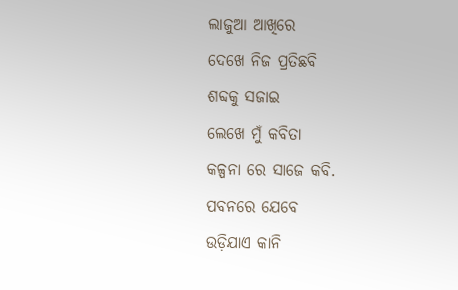ଲାଜୁଆ ଆଖିରେ
ଦେଖେ ନିଜ ପ୍ରତିଛବି
ଶବ୍ଦକୁ ସଜାଇ
ଲେଖେ ମୁଁ କବିତା
କଳ୍ପନା ରେ ସାଜେ କବି.
ପବନରେ ଯେବେ
ଉଡ଼ିଯାଏ କାନି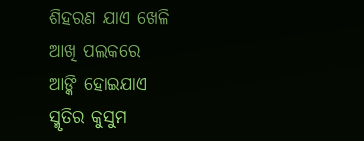ଶିହରଣ ଯାଏ ଖେଳି
ଆଖି ପଲକରେ
ଆଙ୍କି ହୋଇଯାଏ
ସ୍ମୃତିର କୁସୁମ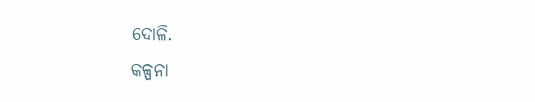ଦୋଳି.
କଳ୍ପନା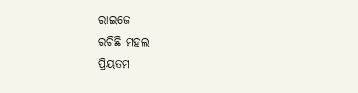ରାଇଜେ
ରଚିଛି ମହଲ
ପ୍ରିୟତମ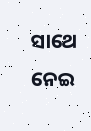ସାଥେ ନେଇ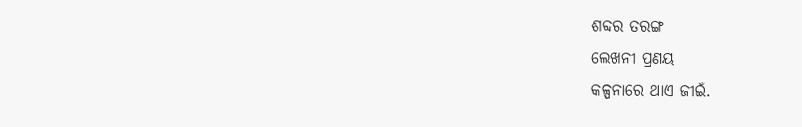ଶବ୍ଦର ତରଙ୍ଗ
ଲେଖନୀ ପ୍ରଣୟ
କଳ୍ପନାରେ ଥାଏ ଜୀଇଁ.